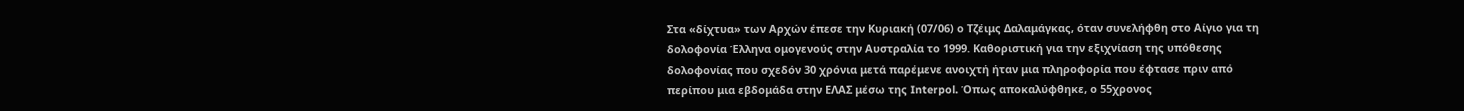Στα «δίχτυα» των Αρχών έπεσε την Κυριακή (07/06) ο Τζέιμς Δαλαμάγκας, όταν συνελήφθη στο Αίγιο για τη δολοφονία Έλληνα ομογενούς στην Αυστραλία το 1999. Καθοριστική για την εξιχνίαση της υπόθεσης δολοφονίας που σχεδόν 30 χρόνια μετά παρέμενε ανοιχτή ήταν μια πληροφορία που έφτασε πριν από περίπου μια εβδομάδα στην ΕΛΑΣ μέσω της Interpol. Όπως αποκαλύφθηκε, ο 55χρονος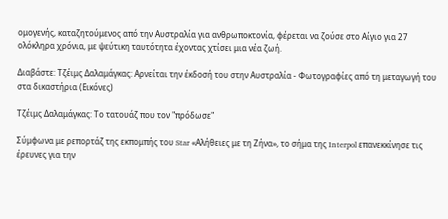ομογενής, καταζητούμενος από την Αυστραλία για ανθρωποκτονία, φέρεται να ζούσε στο Αίγιο για 27 ολόκληρα χρόνια, με ψεύτικη ταυτότητα έχοντας χτίσει μια νέα ζωή.

Διαβάστε: Τζέιμς Δαλαμάγκας: Αρνείται την έκδοσή του στην Αυστραλία - Φωτογραφίες από τη μεταγωγή του στα δικαστήρια (Εικόνες)

Τζέιμς Δαλαμάγκας: Το τατουάζ που τον "πρόδωσε"

Σύμφωνα με ρεπορτάζ της εκπομπής του Star «Αλήθειες με τη Ζήνα», το σήμα της Interpol επανεκκίνησε τις έρευνες για την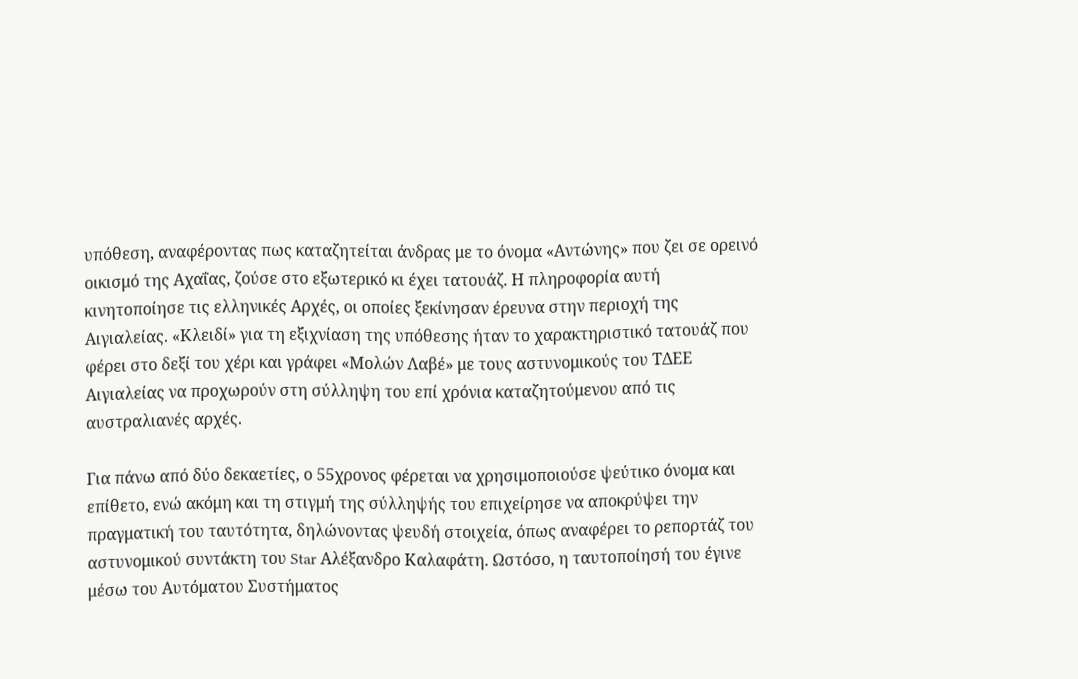υπόθεση, αναφέροντας πως καταζητείται άνδρας με το όνομα «Αντώνης» που ζει σε ορεινό οικισμό της Αχαΐας, ζούσε στο εξωτερικό κι έχει τατουάζ. Η πληροφορία αυτή κινητοποίησε τις ελληνικές Αρχές, οι οποίες ξεκίνησαν έρευνα στην περιοχή της Αιγιαλείας. «Κλειδί» για τη εξιχνίαση της υπόθεσης ήταν το χαρακτηριστικό τατουάζ που φέρει στο δεξί του χέρι και γράφει «Μολών Λαβέ» με τους αστυνομικούς του ΤΔΕΕ Αιγιαλείας να προχωρούν στη σύλληψη του επί χρόνια καταζητούμενου από τις αυστραλιανές αρχές.

Για πάνω από δύο δεκαετίες, ο 55χρονος φέρεται να χρησιμοποιούσε ψεύτικο όνομα και επίθετο, ενώ ακόμη και τη στιγμή της σύλληψής του επιχείρησε να αποκρύψει την πραγματική του ταυτότητα, δηλώνοντας ψευδή στοιχεία, όπως αναφέρει το ρεπορτάζ του αστυνομικού συντάκτη του Star Αλέξανδρο Καλαφάτη. Ωστόσο, η ταυτοποίησή του έγινε μέσω του Αυτόματου Συστήματος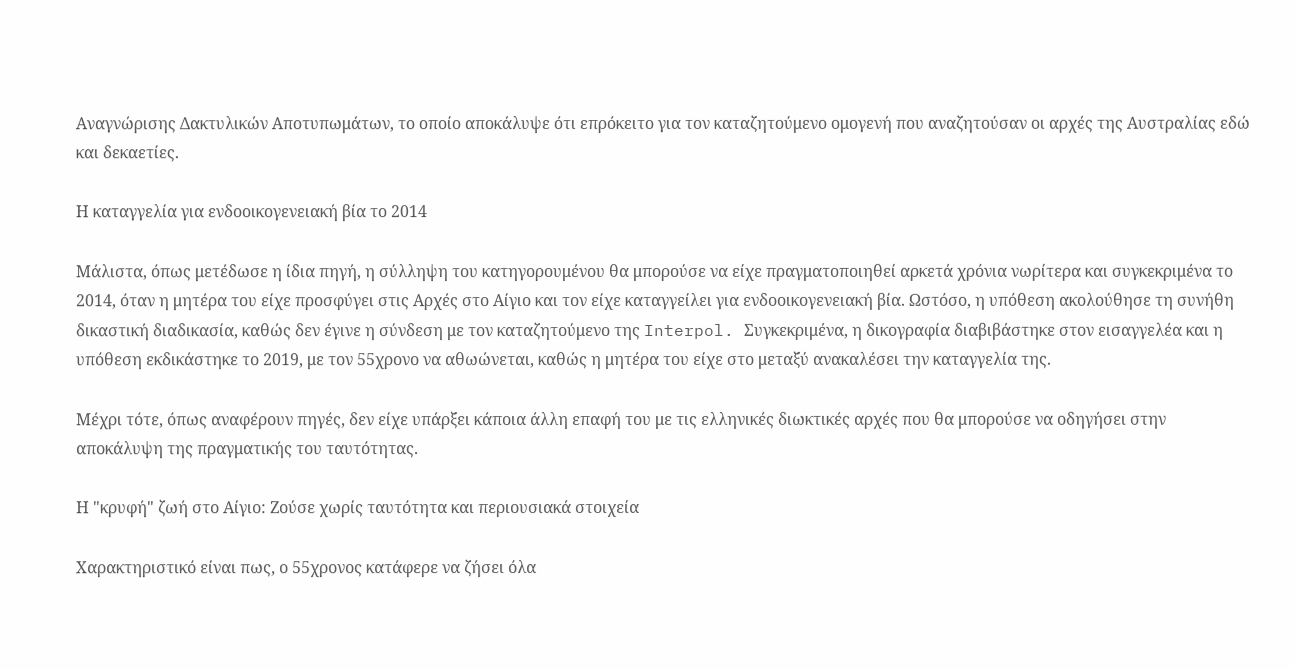Αναγνώρισης Δακτυλικών Αποτυπωμάτων, το οποίο αποκάλυψε ότι επρόκειτο για τον καταζητούμενο ομογενή που αναζητούσαν οι αρχές της Αυστραλίας εδώ και δεκαετίες.

Η καταγγελία για ενδοοικογενειακή βία το 2014

Μάλιστα, όπως μετέδωσε η ίδια πηγή, η σύλληψη του κατηγορουμένου θα μπορούσε να είχε πραγματοποιηθεί αρκετά χρόνια νωρίτερα και συγκεκριμένα το 2014, όταν η μητέρα του είχε προσφύγει στις Αρχές στο Αίγιο και τον είχε καταγγείλει για ενδοοικογενειακή βία. Ωστόσο, η υπόθεση ακολούθησε τη συνήθη δικαστική διαδικασία, καθώς δεν έγινε η σύνδεση με τον καταζητούμενο της Interpol. Συγκεκριμένα, η δικογραφία διαβιβάστηκε στον εισαγγελέα και η υπόθεση εκδικάστηκε το 2019, με τον 55χρονο να αθωώνεται, καθώς η μητέρα του είχε στο μεταξύ ανακαλέσει την καταγγελία της.

Μέχρι τότε, όπως αναφέρουν πηγές, δεν είχε υπάρξει κάποια άλλη επαφή του με τις ελληνικές διωκτικές αρχές που θα μπορούσε να οδηγήσει στην αποκάλυψη της πραγματικής του ταυτότητας.

Η "κρυφή" ζωή στο Αίγιο: Ζούσε χωρίς ταυτότητα και περιουσιακά στοιχεία

Χαρακτηριστικό είναι πως, ο 55χρονος κατάφερε να ζήσει όλα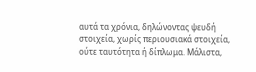αυτά τα χρόνια, δηλώνοντας ψευδή στοιχεία, χωρίς περιουσιακά στοιχεία, ούτε ταυτότητα ή δίπλωμα. Μάλιστα,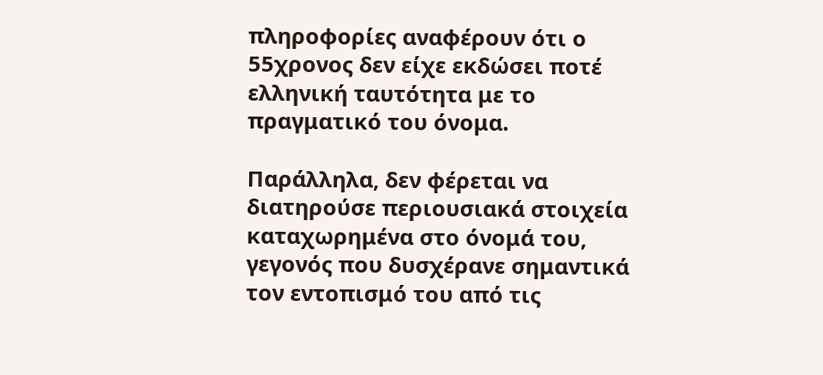πληροφορίες αναφέρουν ότι ο 55χρονος δεν είχε εκδώσει ποτέ ελληνική ταυτότητα με το πραγματικό του όνομα.

Παράλληλα, δεν φέρεται να διατηρούσε περιουσιακά στοιχεία καταχωρημένα στο όνομά του, γεγονός που δυσχέρανε σημαντικά τον εντοπισμό του από τις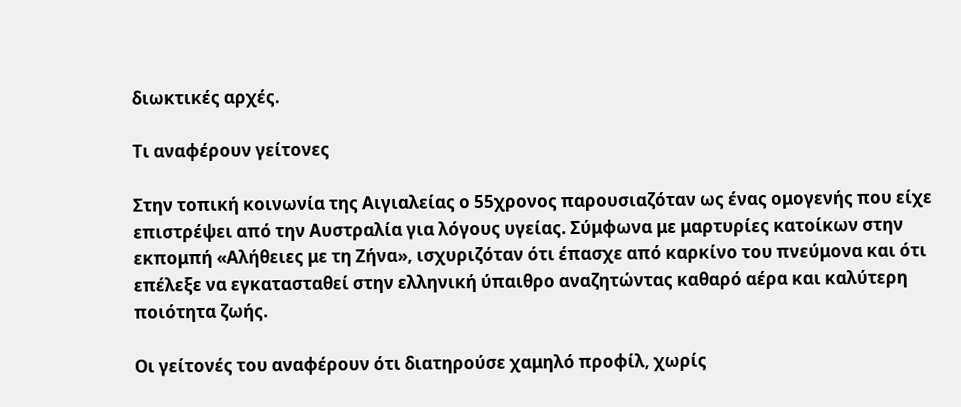διωκτικές αρχές.

Τι αναφέρουν γείτονες

Στην τοπική κοινωνία της Αιγιαλείας ο 55χρονος παρουσιαζόταν ως ένας ομογενής που είχε επιστρέψει από την Αυστραλία για λόγους υγείας. Σύμφωνα με μαρτυρίες κατοίκων στην εκπομπή «Αλήθειες με τη Ζήνα», ισχυριζόταν ότι έπασχε από καρκίνο του πνεύμονα και ότι επέλεξε να εγκατασταθεί στην ελληνική ύπαιθρο αναζητώντας καθαρό αέρα και καλύτερη ποιότητα ζωής.

Οι γείτονές του αναφέρουν ότι διατηρούσε χαμηλό προφίλ, χωρίς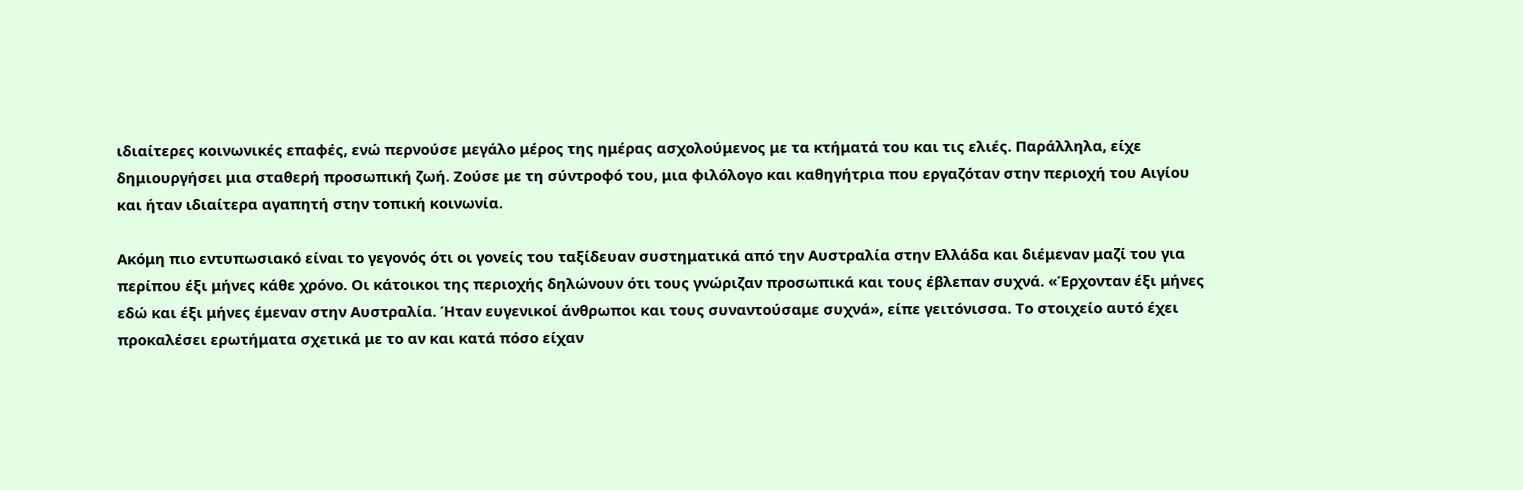ιδιαίτερες κοινωνικές επαφές, ενώ περνούσε μεγάλο μέρος της ημέρας ασχολούμενος με τα κτήματά του και τις ελιές. Παράλληλα, είχε δημιουργήσει μια σταθερή προσωπική ζωή. Ζούσε με τη σύντροφό του, μια φιλόλογο και καθηγήτρια που εργαζόταν στην περιοχή του Αιγίου και ήταν ιδιαίτερα αγαπητή στην τοπική κοινωνία.

Ακόμη πιο εντυπωσιακό είναι το γεγονός ότι οι γονείς του ταξίδευαν συστηματικά από την Αυστραλία στην Ελλάδα και διέμεναν μαζί του για περίπου έξι μήνες κάθε χρόνο. Οι κάτοικοι της περιοχής δηλώνουν ότι τους γνώριζαν προσωπικά και τους έβλεπαν συχνά. «Έρχονταν έξι μήνες εδώ και έξι μήνες έμεναν στην Αυστραλία. Ήταν ευγενικοί άνθρωποι και τους συναντούσαμε συχνά», είπε γειτόνισσα. Το στοιχείο αυτό έχει προκαλέσει ερωτήματα σχετικά με το αν και κατά πόσο είχαν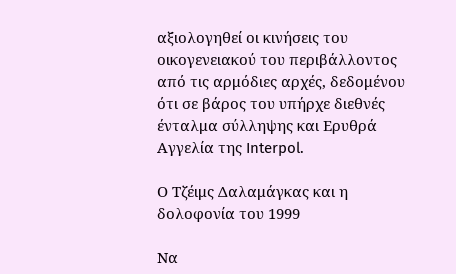αξιολογηθεί οι κινήσεις του οικογενειακού του περιβάλλοντος από τις αρμόδιες αρχές, δεδομένου ότι σε βάρος του υπήρχε διεθνές ένταλμα σύλληψης και Ερυθρά Αγγελία της Interpol.

Ο Τζέιμς Δαλαμάγκας και η δολοφονία του 1999

Να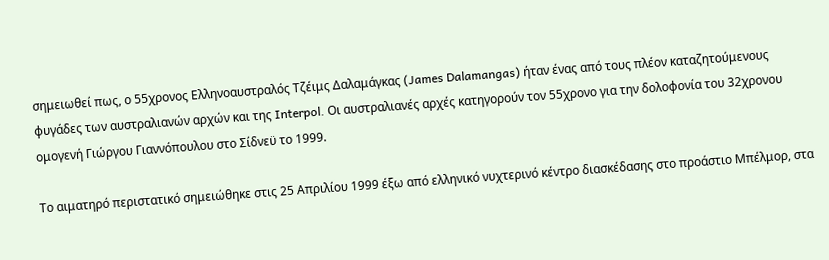σημειωθεί πως, ο 55χρονος Ελληνοαυστραλός Τζέιμς Δαλαμάγκας (James Dalamangas) ήταν ένας από τους πλέον καταζητούμενους φυγάδες των αυστραλιανών αρχών και της Interpol. Οι αυστραλιανές αρχές κατηγορούν τον 55χρονο για την δολοφονία του 32χρονου ομογενή Γιώργου Γιαννόπουλου στο Σίδνεϋ το 1999.

Το αιματηρό περιστατικό σημειώθηκε στις 25 Απριλίου 1999 έξω από ελληνικό νυχτερινό κέντρο διασκέδασης στο προάστιο Μπέλμορ, στα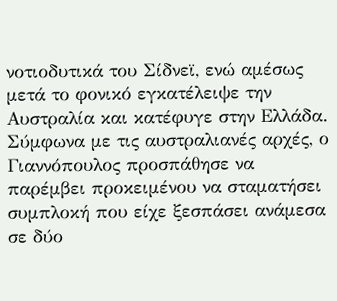νοτιοδυτικά του Σίδνεϊ, ενώ αμέσως μετά το φονικό εγκατέλειψε την Αυστραλία και κατέφυγε στην Ελλάδα. Σύμφωνα με τις αυστραλιανές αρχές, ο Γιαννόπουλος προσπάθησε να παρέμβει προκειμένου να σταματήσει συμπλοκή που είχε ξεσπάσει ανάμεσα σε δύο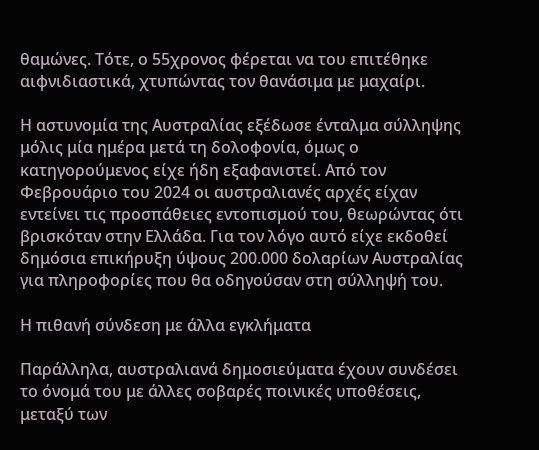θαμώνες. Τότε, ο 55χρονος φέρεται να του επιτέθηκε αιφνιδιαστικά, χτυπώντας τον θανάσιμα με μαχαίρι.

Η αστυνομία της Αυστραλίας εξέδωσε ένταλμα σύλληψης μόλις μία ημέρα μετά τη δολοφονία, όμως ο κατηγορούμενος είχε ήδη εξαφανιστεί. Από τον Φεβρουάριο του 2024 οι αυστραλιανές αρχές είχαν εντείνει τις προσπάθειες εντοπισμού του, θεωρώντας ότι βρισκόταν στην Ελλάδα. Για τον λόγο αυτό είχε εκδοθεί δημόσια επικήρυξη ύψους 200.000 δολαρίων Αυστραλίας για πληροφορίες που θα οδηγούσαν στη σύλληψή του.

Η πιθανή σύνδεση με άλλα εγκλήματα

Παράλληλα, αυστραλιανά δημοσιεύματα έχουν συνδέσει το όνομά του με άλλες σοβαρές ποινικές υποθέσεις, μεταξύ των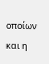οποίων και η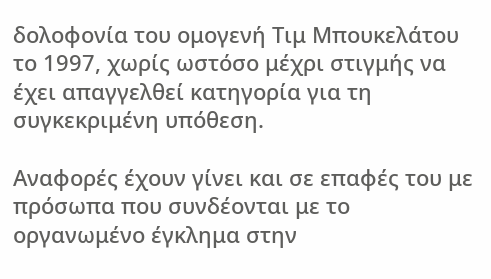δολοφονία του ομογενή Τιμ Μπουκελάτου το 1997, χωρίς ωστόσο μέχρι στιγμής να έχει απαγγελθεί κατηγορία για τη συγκεκριμένη υπόθεση.

Αναφορές έχουν γίνει και σε επαφές του με πρόσωπα που συνδέονται με το οργανωμένο έγκλημα στην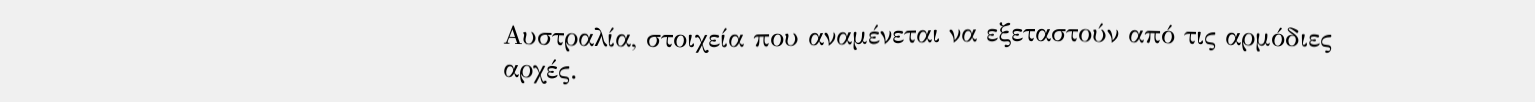Αυστραλία, στοιχεία που αναμένεται να εξεταστούν από τις αρμόδιες αρχές.